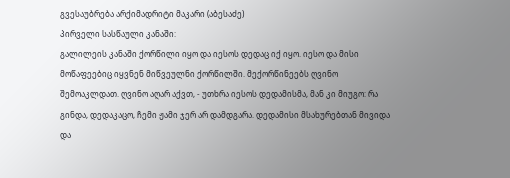გვესაუბრება არქიმადრიტი მაკარი (აბესაძე)
პირველი სასწაული კანაში:
გალილეის კანაში ქორწილი იყო და იესოს დედაც იქ იყო. იესო და მისი მოწაფეებიც იყვნენ მიწვეულნი ქორწილში. მექორწინეებს ღვინო შემოაკლდათ. ღვინო აღარ აქვთ, - უთხრა იესოს დედამისმა, მან კი მიუგო: რა გინდა, დედაკაცო, ჩემი ჟამი ჯერ არ დამდგარა. დედამისი მსახურებთან მივიდა და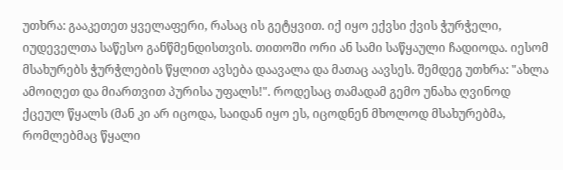უთხრა: გააკეთეთ ყველაფერი, რასაც ის გეტყვით. იქ იყო ექვსი ქვის ჭურჭელი, იუდეველთა საწესო განწმენდისთვის. თითოში ორი ან სამი საწყაული ჩადიოდა. იესომ მსახურებს ჭურჭლების წყლით ავსება დაავალა და მათაც აავსეს. შემდეგ უთხრა: "ახლა ამოიღეთ და მიართვით პურისა უფალს!". როდესაც თამადამ გემო უნახა ღვინოდ ქცეულ წყალს (მან კი არ იცოდა, საიდან იყო ეს, იცოდნენ მხოლოდ მსახურებმა, რომლებმაც წყალი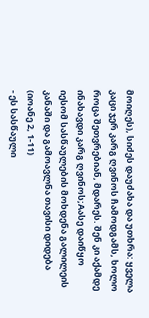მოიღეს), სიძეს დაუძახა და უთხრა: ყველა კაცი ჯერ კარგ ღვინოს ჩამოდგამს, ხოლო როცა შეთვრებიან, მდარეს. შენ კი აქამდე ინახავდი კარგ ღვინოს;Aასე დაიწყო იესომ სასწაულების მოხდენა გალილეის კანაში და გამოავლნა თავისი დიდება (იოანე 2, 1-11)
- ეს სასწაული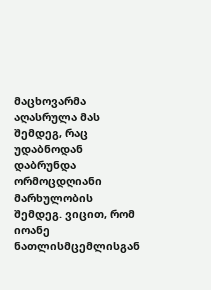მაცხოვარმა აღასრულა მას შემდეგ, რაც უდაბნოდან დაბრუნდა ორმოცდღიანი მარხულობის შემდეგ. ვიცით, რომ იოანე ნათლისმცემლისგან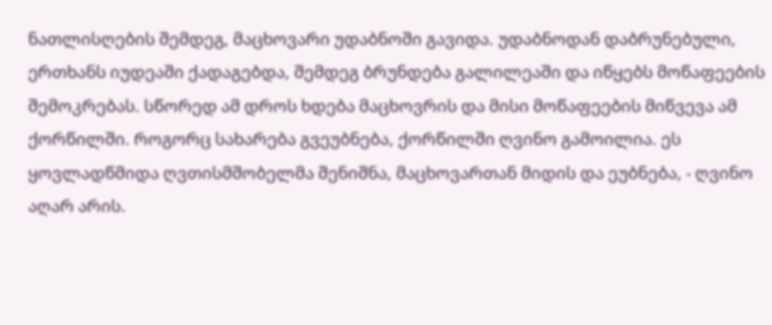ნათლისღების შემდეგ, მაცხოვარი უდაბნოში გავიდა. უდაბნოდან დაბრუნებული, ერთხანს იუდეაში ქადაგებდა, შემდეგ ბრუნდება გალილეაში და იწყებს მოწაფეების შემოკრებას. სწორედ ამ დროს ხდება მაცხოვრის და მისი მოწაფეების მიწვევა ამ ქორწილში. როგორც სახარება გვეუბნება, ქორწილში ღვინო გამოილია. ეს ყოვლადწმიდა ღვთისმშობელმა შენიშნა, მაცხოვართან მიდის და ეუბნება, - ღვინო აღარ არის.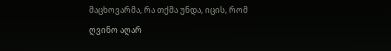მაცხოვარმა, რა თქმა უნდა, იცის, რომ ღვინო აღარ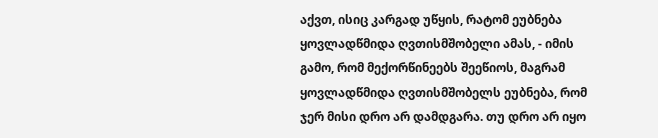აქვთ, ისიც კარგად უწყის, რატომ ეუბნება ყოვლადწმიდა ღვთისმშობელი ამას, - იმის გამო, რომ მექორწინეებს შეეწიოს, მაგრამ ყოვლადწმიდა ღვთისმშობელს ეუბნება, რომ ჯერ მისი დრო არ დამდგარა. თუ დრო არ იყო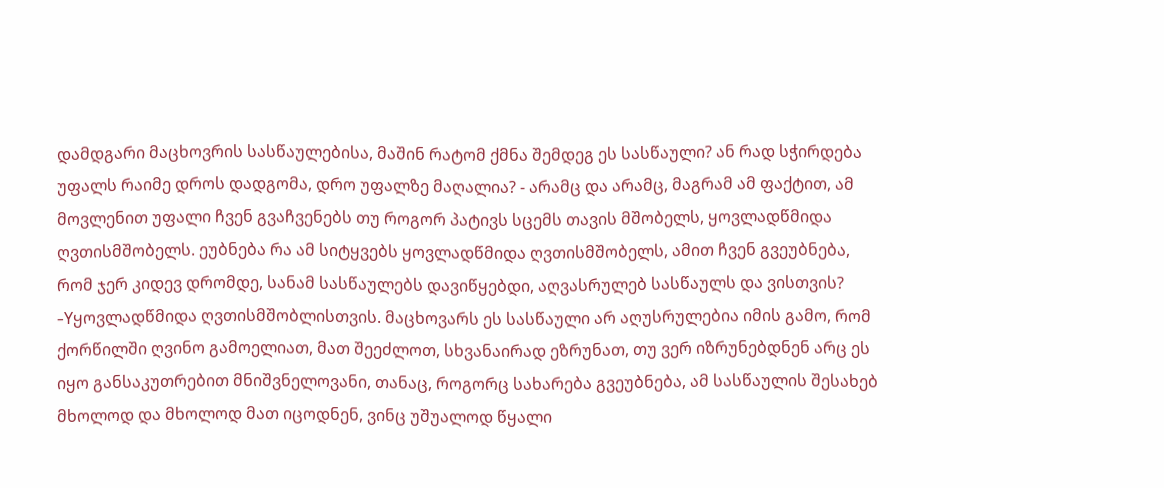დამდგარი მაცხოვრის სასწაულებისა, მაშინ რატომ ქმნა შემდეგ ეს სასწაული? ან რად სჭირდება უფალს რაიმე დროს დადგომა, დრო უფალზე მაღალია? - არამც და არამც, მაგრამ ამ ფაქტით, ამ მოვლენით უფალი ჩვენ გვაჩვენებს თუ როგორ პატივს სცემს თავის მშობელს, ყოვლადწმიდა ღვთისმშობელს. ეუბნება რა ამ სიტყვებს ყოვლადწმიდა ღვთისმშობელს, ამით ჩვენ გვეუბნება, რომ ჯერ კიდევ დრომდე, სანამ სასწაულებს დავიწყებდი, აღვასრულებ სასწაულს და ვისთვის? -Yყოვლადწმიდა ღვთისმშობლისთვის. მაცხოვარს ეს სასწაული არ აღუსრულებია იმის გამო, რომ ქორწილში ღვინო გამოელიათ, მათ შეეძლოთ, სხვანაირად ეზრუნათ, თუ ვერ იზრუნებდნენ არც ეს იყო განსაკუთრებით მნიშვნელოვანი, თანაც, როგორც სახარება გვეუბნება, ამ სასწაულის შესახებ მხოლოდ და მხოლოდ მათ იცოდნენ, ვინც უშუალოდ წყალი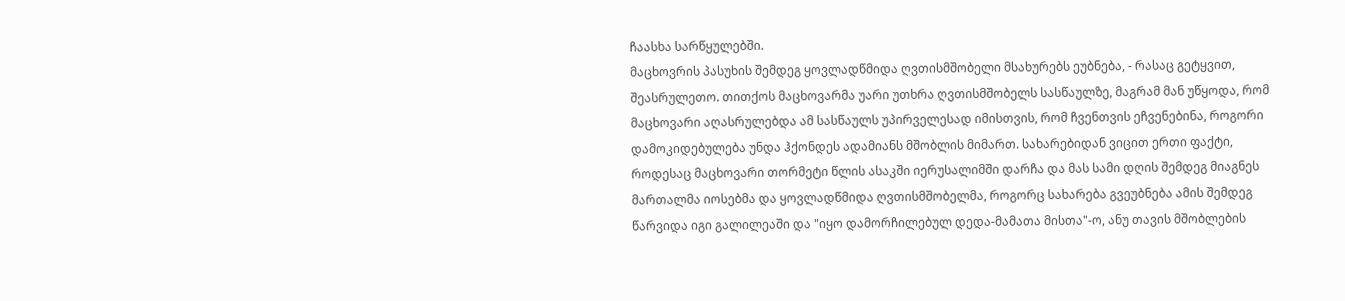ჩაასხა სარწყულებში.
მაცხოვრის პასუხის შემდეგ ყოვლადწმიდა ღვთისმშობელი მსახურებს ეუბნება, - რასაც გეტყვით, შეასრულეთო. თითქოს მაცხოვარმა უარი უთხრა ღვთისმშობელს სასწაულზე, მაგრამ მან უწყოდა, რომ მაცხოვარი აღასრულებდა ამ სასწაულს უპირველესად იმისთვის, რომ ჩვენთვის ეჩვენებინა, როგორი დამოკიდებულება უნდა ჰქონდეს ადამიანს მშობლის მიმართ. სახარებიდან ვიცით ერთი ფაქტი, როდესაც მაცხოვარი თორმეტი წლის ასაკში იერუსალიმში დარჩა და მას სამი დღის შემდეგ მიაგნეს მართალმა იოსებმა და ყოვლადწმიდა ღვთისმშობელმა, როგორც სახარება გვეუბნება ამის შემდეგ წარვიდა იგი გალილეაში და "იყო დამორჩილებულ დედა-მამათა მისთა"-ო, ანუ თავის მშობლების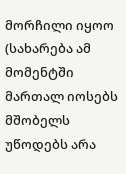მორჩილი იყოო (სახარება ამ მომენტში მართალ იოსებს მშობელს უწოდებს არა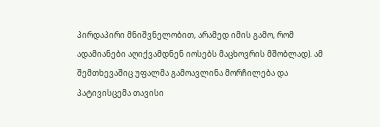პირდაპირი მნიშვნელობით, არამედ იმის გამო, რომ ადამიანები აღიქვამდნენ იოსებს მაცხოვრის მშობლად). ამ შემთხევაშიც უფალმა გამოავლინა მორჩილება და პატივისცემა თავისი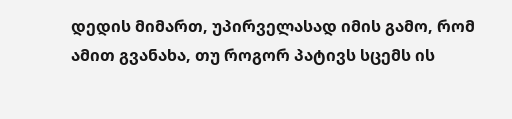დედის მიმართ, უპირველასად იმის გამო, რომ ამით გვანახა, თუ როგორ პატივს სცემს ის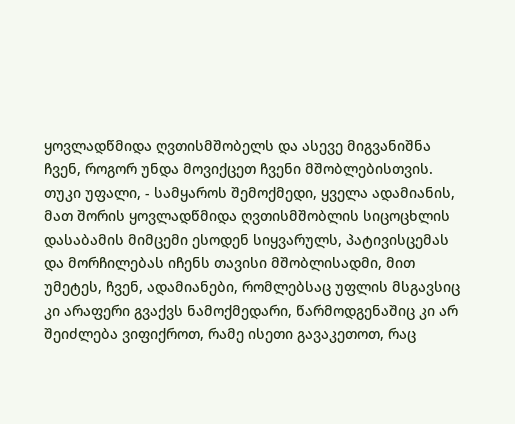ყოვლადწმიდა ღვთისმშობელს და ასევე მიგვანიშნა ჩვენ, როგორ უნდა მოვიქცეთ ჩვენი მშობლებისთვის. თუკი უფალი, - სამყაროს შემოქმედი, ყველა ადამიანის, მათ შორის ყოვლადწმიდა ღვთისმშობლის სიცოცხლის დასაბამის მიმცემი ესოდენ სიყვარულს, პატივისცემას და მორჩილებას იჩენს თავისი მშობლისადმი, მით უმეტეს, ჩვენ, ადამიანები, რომლებსაც უფლის მსგავსიც კი არაფერი გვაქვს ნამოქმედარი, წარმოდგენაშიც კი არ შეიძლება ვიფიქროთ, რამე ისეთი გავაკეთოთ, რაც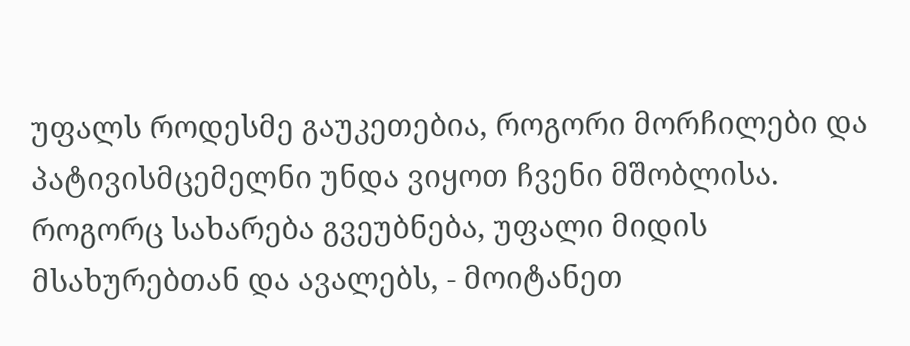უფალს როდესმე გაუკეთებია, როგორი მორჩილები და პატივისმცემელნი უნდა ვიყოთ ჩვენი მშობლისა.
როგორც სახარება გვეუბნება, უფალი მიდის მსახურებთან და ავალებს, - მოიტანეთ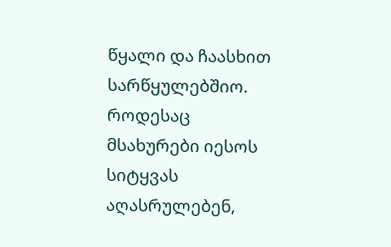წყალი და ჩაასხით სარწყულებშიო. როდესაც მსახურები იესოს სიტყვას აღასრულებენ,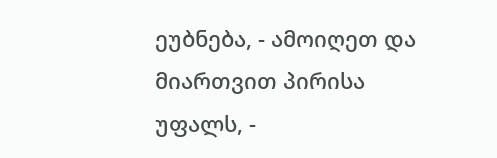ეუბნება, - ამოიღეთ და მიართვით პირისა უფალს, -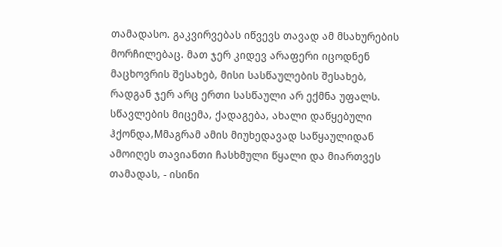თამადასო. გაკვირვებას იწვევს თავად ამ მსახურების მორჩილებაც. მათ ჯერ კიდევ არაფერი იცოდნენ მაცხოვრის შესახებ, მისი სასწაულების შესახებ, რადგან ჯერ არც ერთი სასწაული არ ექმნა უფალს. სწავლების მიცემა, ქადაგება, ახალი დაწყებული ჰქონდა,Mმაგრამ ამის მიუხედავად საწყაულიდან ამოიღეს თავიანთი ჩასხმული წყალი და მიართვეს თამადას, - ისინი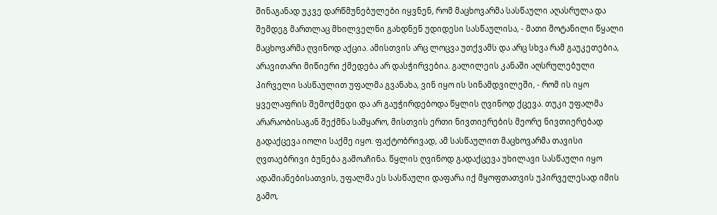შინაგანად უკვე დარწმუნებულები იყვნენ, რომ მაცხოვარმა სასწაული აღასრულა და შემდეგ მართლაც მხილველნი გახდნენ უდიდესი სასწაულისა, - მათი მოტანილი წყალი მაცხოვარმა ღვინოდ აქცია. ამისთვის არც ლოცვა უთქვამს და არც სხვა რამ გაუკეთებია, არავითარი მიწიერი ქმედება არ დასჭირვებია. გალილეის კანაში აღსრულებული პირველი სასწაულით უფალმა გვანახა, ვინ იყო ის სინამდვილეში, - რომ ის იყო ყველაფრის შემოქმედი და არ გაუჭირდებოდა წყლის ღვინოდ ქცევა. თუკი უფალმა არარაობისაგან შექმნა სამყარო, მისთვის ერთი ნივთიერების მეორე ნივთიერებად გადაქცევა იოლი საქმე იყო. ფაქტობრივად, ამ სასწაულით მაცხოვარმა თავისი ღვთაებრივი ბუნება გამოაჩინა. წყლის ღვინოდ გადაქცევა უხილავი სასწაული იყო ადამიანებისათვის, უფალმა ეს სასწაული დაფარა იქ მყოფთათვის უპირველესად იმის გამო,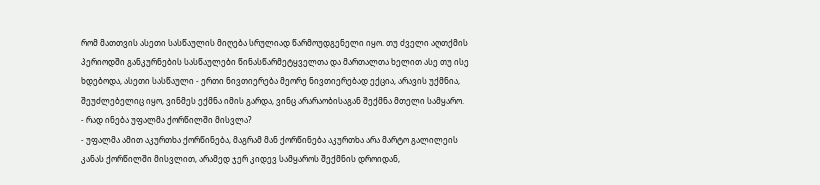რომ მათთვის ასეთი სასწაულის მიღება სრულიად წარმოუდგენელი იყო. თუ ძველი აღთქმის პერიოდში განკურნების სასწაულები წინასწარმეტყველთა და მართალთა ხელით ასე თუ ისე ხდებოდა, ასეთი სასწაული - ერთი ნივთიერება მეორე ნივთიერებად ექცია, არავის უქმნია, შეუძლებელიც იყო, ვინმეს ექმნა იმის გარდა, ვინც არარაობისაგან შექმნა მთელი სამყარო.
- რად ინება უფალმა ქორწილში მისვლა?
- უფალმა ამით აკურთხა ქორწინება, მაგრამ მან ქორწინება აკურთხა არა მარტო გალილეის კანას ქორწილში მისვლით, არამედ ჯერ კიდევ სამყაროს შექმნის დროიდან,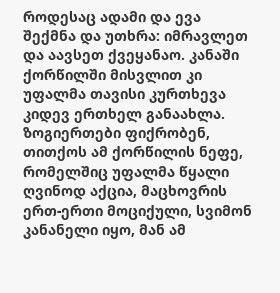როდესაც ადამი და ევა შექმნა და უთხრა: იმრავლეთ და აავსეთ ქვეყანაო. კანაში ქორწილში მისვლით კი უფალმა თავისი კურთხევა კიდევ ერთხელ განაახლა.
ზოგიერთები ფიქრობენ, თითქოს ამ ქორწილის ნეფე, რომელშიც უფალმა წყალი ღვინოდ აქცია, მაცხოვრის ერთ-ერთი მოციქული, სვიმონ კანანელი იყო, მან ამ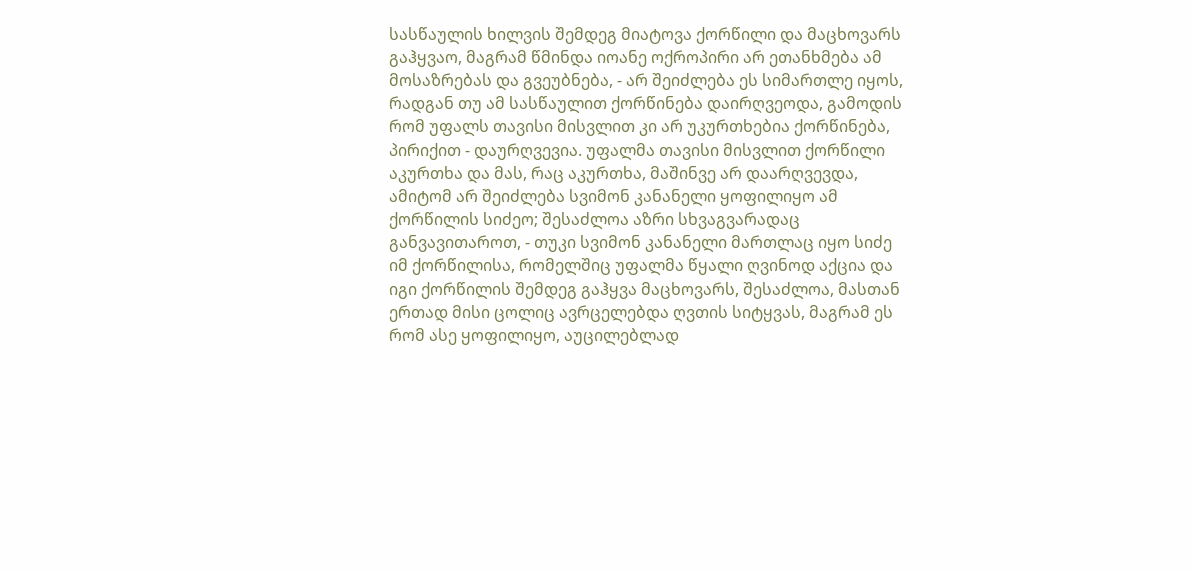სასწაულის ხილვის შემდეგ მიატოვა ქორწილი და მაცხოვარს გაჰყვაო, მაგრამ წმინდა იოანე ოქროპირი არ ეთანხმება ამ მოსაზრებას და გვეუბნება, - არ შეიძლება ეს სიმართლე იყოს, რადგან თუ ამ სასწაულით ქორწინება დაირღვეოდა, გამოდის რომ უფალს თავისი მისვლით კი არ უკურთხებია ქორწინება, პირიქით - დაურღვევია. უფალმა თავისი მისვლით ქორწილი აკურთხა და მას, რაც აკურთხა, მაშინვე არ დაარღვევდა, ამიტომ არ შეიძლება სვიმონ კანანელი ყოფილიყო ამ ქორწილის სიძეო; შესაძლოა აზრი სხვაგვარადაც განვავითაროთ, - თუკი სვიმონ კანანელი მართლაც იყო სიძე იმ ქორწილისა, რომელშიც უფალმა წყალი ღვინოდ აქცია და იგი ქორწილის შემდეგ გაჰყვა მაცხოვარს, შესაძლოა, მასთან ერთად მისი ცოლიც ავრცელებდა ღვთის სიტყვას, მაგრამ ეს რომ ასე ყოფილიყო, აუცილებლად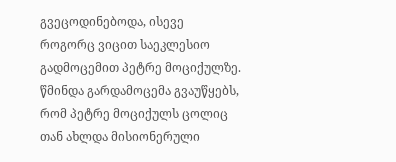გვეცოდინებოდა, ისევე როგორც ვიცით საეკლესიო გადმოცემით პეტრე მოციქულზე. წმინდა გარდამოცემა გვაუწყებს, რომ პეტრე მოციქულს ცოლიც თან ახლდა მისიონერული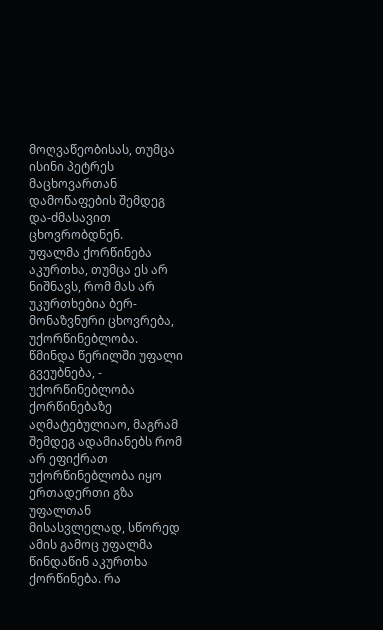მოღვაწეობისას, თუმცა ისინი პეტრეს მაცხოვართან დამოწაფების შემდეგ და-ძმასავით ცხოვრობდნენ.
უფალმა ქორწინება აკურთხა, თუმცა ეს არ ნიშნავს, რომ მას არ უკურთხებია ბერ-მონაზვნური ცხოვრება, უქორწინებლობა. წმინდა წერილში უფალი გვეუბნება, - უქორწინებლობა ქორწინებაზე აღმატებულიაო, მაგრამ შემდეგ ადამიანებს რომ არ ეფიქრათ უქორწინებლობა იყო ერთადერთი გზა უფალთან მისასვლელად, სწორედ ამის გამოც უფალმა წინდაწინ აკურთხა ქორწინება. რა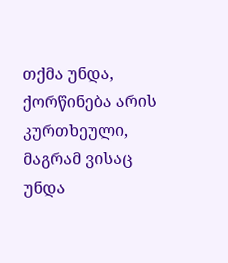თქმა უნდა, ქორწინება არის კურთხეული, მაგრამ ვისაც უნდა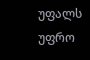უფალს უფრო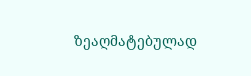ზეაღმატებულად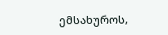ემსახუროს,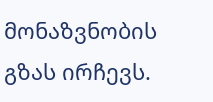მონაზვნობის გზას ირჩევს.